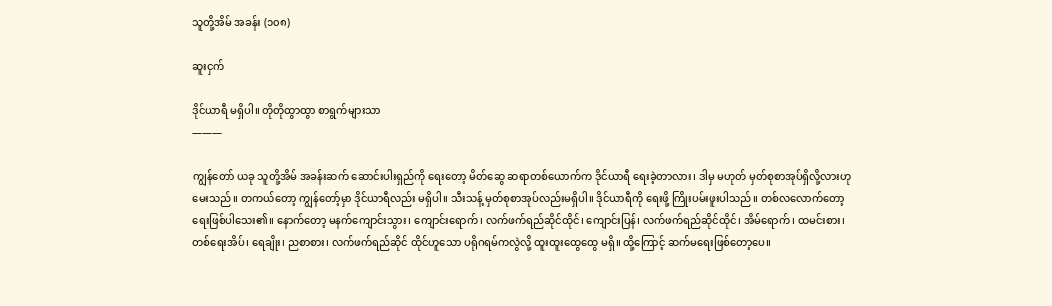သူတို့အိမ် အခန်း (၁၀၈)

ဆူးငှက်

ဒိုင်ယာရီ မရှိပါ။ တိုတိုထွာထွာ စာရွက်များသာ
———

ကျွန်တော် ယခု သူတို့အိမ် အခန်းဆက် ဆောင်းပါးရှည်ကို ရေးတော့ မိတ်ဆွေ ဆရာတစ်ယောက်က ဒိုင်ယာရီ ရေးခဲ့တာလား၊ ဒါမှ မဟုတ် မှတ်စုစာအုပ်ရှိလို့လားဟု မေးသည်။ တကယ်တော့ ကျွန်တော့်မှာ ဒိုင်ယာရီလည်း မရှိပါ။ သီးသန့် မှတ်စုစာအုပ်လည်းမရှိပါ။ ဒိုင်ယာရီကို ရေးဖို့ ကြိုးပမ်းဖူးပါသည်။ တစ်လလောက်တော့ ရေးဖြစ်ပါသေး၏။ နောက်တော့ မနက်ကျောင်းသွား၊ ကျောင်းရောက်၊ လက်ဖက်ရည်ဆိုင်ထိုင်၊ ကျောင်းပြန်၊ လက်ဖက်ရည်ဆိုင်ထိုင်၊ အိမ်ရောက်၊ ထမင်းစား၊ တစ်ရေးအိပ်၊ ရေချိုး၊ ညစာစား၊ လက်ဖက်ရည်ဆိုင် ထိုင်ဟူသော ပရိုဂရမ်ကလွဲလို့ ထူးထူးထွေထွေ မရှိ။ ထို့ကြောင့် ဆက်မရေးဖြစ်တော့ပေ။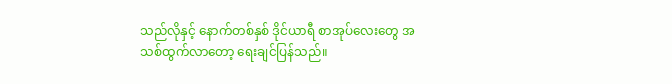သည်လိုနှင့် နောက်တစ်နှစ် ဒိုင်ယာရီ စာအုပ်လေးတွေ အသစ်ထွက်လာတော့ ရေးချင်ပြန်သည်။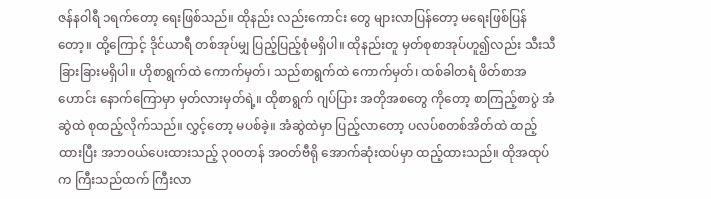ဇန်နဝါရီ ၁ရက်တော့ ရေးဖြစ်သည်။ ထိုနည်း လည်းကောင်း တွေ များလာပြန်တော့ မရေးဖြစ်ပြန်တော့။ ထို့ကြောင့် ဒိုင်ယာရီ တစ်အုပ်မျှ ပြည့်ပြည့်စုံမရှိပါ။ ထိုနည်းတူ မှတ်စုစာအုပ်ဟူ၍လည်း သီးသီခြားခြားမရှိပါ။ ဟိုစာရွက်ထဲ ကောက်မှတ်၊ သည်စာရွက်ထဲ ကောက်မှတ်၊ ထစ်ခါတရံ ဖိတ်စာအဟောင်း နောက်ကြောမှာ မှတ်လားမှတ်ရဲ့။ ထိုစာရွက် ဂျပ်ပြား အတိုအစတွေ ကိုတော့ စာကြည့်စာပွဲ အံဆွဲထဲ စုထည့်လိုက်သည်။ လွှင့်တော့ မပစ်ခဲ့။ အံဆွဲထဲမှာ ပြည့်လာတော့ ပလပ်စတစ်အိတ်ထဲ ထည့်ထားပြီး အဘဝယ်ပေးထားသည့် ၃၀၀တန် အဝတ်ဗီရို အောက်ဆုံးထပ်မှာ ထည့်ထားသည်။ ထိုအထုပ်က ကြီးသည်ထက် ကြီးလာ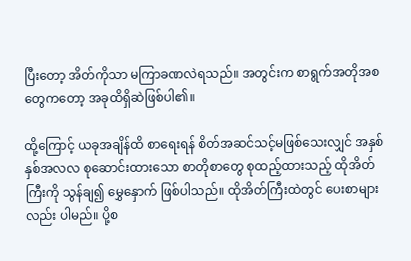ပြီးတော့ အိတ်ကိုသာ မကြာခဏလဲရသည်။ အတွင်းက စာရွက်အတိုအစ တွေကတော့ အခုထိရှိဆဲဖြစ်ပါ၏။

ထို့ကြောင့် ယခုအချိန်ထိ စာရေးရန် စိတ်အဆင်သင့်မဖြစ်သေးလျှင် အနှစ်နှစ်အလလ စုဆောင်းထားသော စာတိုစာတွေ စုထည့်ထားသည့် ထိုအိတ်ကြီးကို သွန်ချ၍ မွှေနှောက် ဖြစ်ပါသည်။ ထိုအိတ်ကြီးထဲတွင် ပေးစာများလည်း ပါမည်။ ပို့စ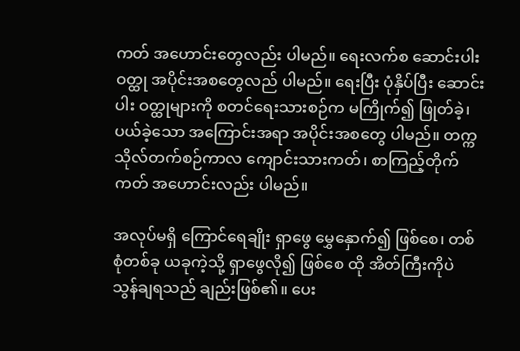ကတ် အဟောင်းတွေလည်း ပါမည်။ ရေးလက်စ ဆောင်းပါး ဝတ္ထု အပိုင်းအစတွေလည် ပါမည်။ ရေးပြီး ပုံနှိပ်ပြီး ဆောင်းပါး ဝတ္ထုများကို စတင်ရေးသားစဉ်က မကြိုက်၍ ဖြုတ်ခဲ့၊ ပယ်ခဲ့သော အကြောင်းအရာ အပိုင်းအစတွေ ပါမည်။ တက္ကသိုလ်တက်စဉ်ကာလ ကျောင်းသားကတ်၊ စာကြည့်တိုက်ကတ် အဟောင်းလည်း ပါမည်။

အလုပ်မရှိ ကြောင်ရေချိုး ရှာဖွေ မွှေနှောက်၍ ဖြစ်စေ၊ တစ်စုံတစ်ခု ယခုကဲ့သို့ ရှာဖွေလို၍ ဖြစ်စေ ထို အိတ်ကြီးကိုပဲ သွန်ချရသည် ချည်းဖြစ်၏။ ပေး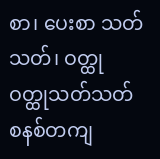စာ၊ ပေးစာ သတ်သတ်၊ ဝတ္ထု ဝတ္ထုသတ်သတ် စနစ်တကျ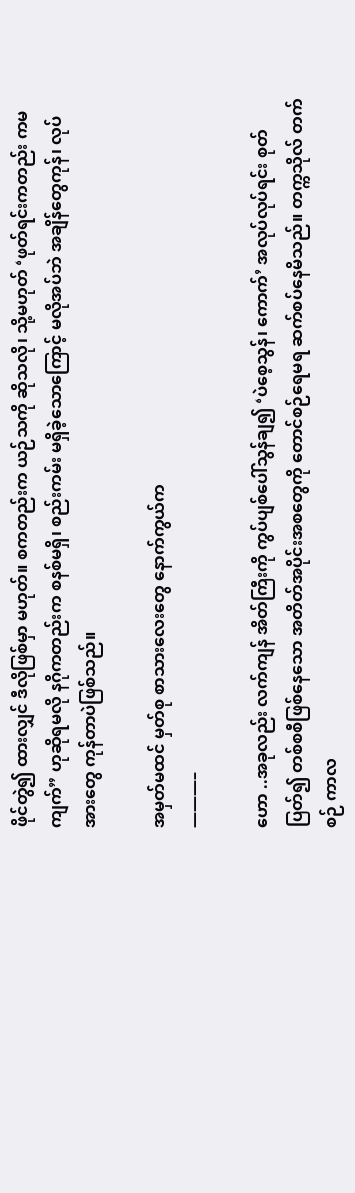ဖိုင်တွဲ၍ ထားလျှင် ဒီလိုဖြစ်မှာ မဟုတ်။ စကတည်းက ယဉ်သကို ဆိုသလို၊ သို့မဟုတ် ‘ဖုတ်ရင်းကတည်း ကမကျက်” ဟုဆိုရမလို နဂိုကတည်းက စနစ်မရှိ၊ စည်းကမ်း မရှိခဲ့သောကြောင့် မလိုအပ်ဘဲ အချိန်တွေကုန်၊ လုပ်အားတွေ ကုန်တာပဲဖြစ်သည်။

အမှတ်မထင် မှတ်စု စာသားလေးတွေ နောက်ကွယ်က
———–

ဟော ..အခုလည်း လက်ကျန် အိတ်ကြီးကို ကွပ်ပျစ်ပေါ်သွန်ချ၍ ‘ပဲစေ့သွန်၊ ကောက်’ အလုပ်လုပ်ရင်း စုတ်ပြတ်၍ တစ်စစီဖြစ်နေသော အတိတ်အပိုင်းအစတွေကို တောင်စဉ်ရေမရ ဆက်စပ်နေမိသည်။ တက္ကသိုလ် တက်စဉ် ကာလ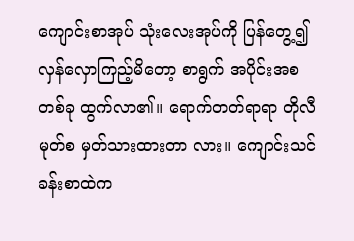ကျောင်းစာအုပ် သုံးလေးအုပ်ကို ပြန်တွေ့၍ လှန်လှောကြည့်မိတော့ စာရွက် အပိုင်းအစတစ်ခု ထွက်လာ၏။ ရောက်တတ်ရာရာ တိုလီမုတ်စ မှတ်သားထားတာ လား။ ကျောင်းသင်ခန်းစာထဲက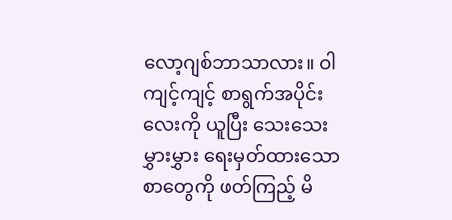လော့ဂျစ်ဘာသာလား။ ဝါကျင့်ကျင့် စာရွက်အပိုင်းလေးကို ယူပြီး သေးသေးမွှားမွှား ရေးမှတ်ထားသော စာတွေကို ဖတ်ကြည့် မိ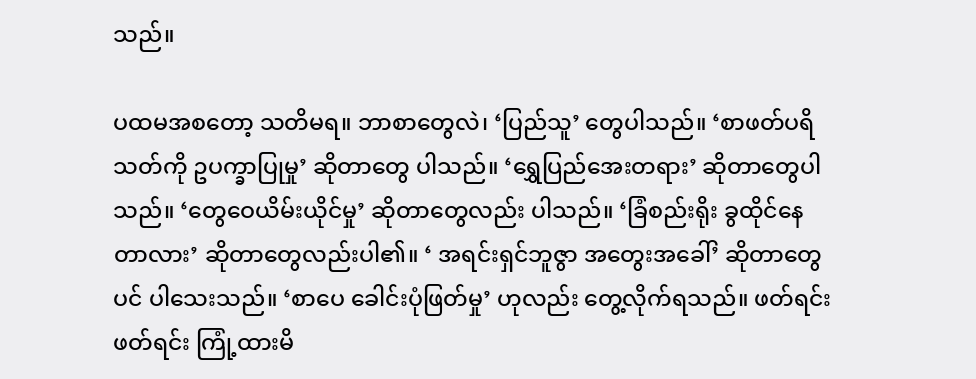သည်။

ပထမအစတော့ သတိမရ။ ဘာစာတွေလဲ၊ ‘ပြည်သူ’ တွေပါသည်။ ‘စာဖတ်ပရိသတ်ကို ဥပက္ခာပြုမှု’ ဆိုတာတွေ ပါသည်။ ‘ရွှေပြည်အေးတရား’ ဆိုတာတွေပါသည်။ ‘တွေဝေယိမ်းယိုင်မှု’ ဆိုတာတွေလည်း ပါသည်။ ‘ခြံစည်းရိုး ခွထိုင်နေတာလား’ ဆိုတာတွေလည်းပါ၏။ ‘ အရင်းရှင်ဘူဇွာ အတွေးအခေါ်’ ဆိုတာတွေပင် ပါသေးသည်။ ‘စာပေ ခေါင်းပုံဖြတ်မှု’ ဟုလည်း တွေ့လိုက်ရသည်။ ဖတ်ရင်းဖတ်ရင်း ကြုံ့ထားမိ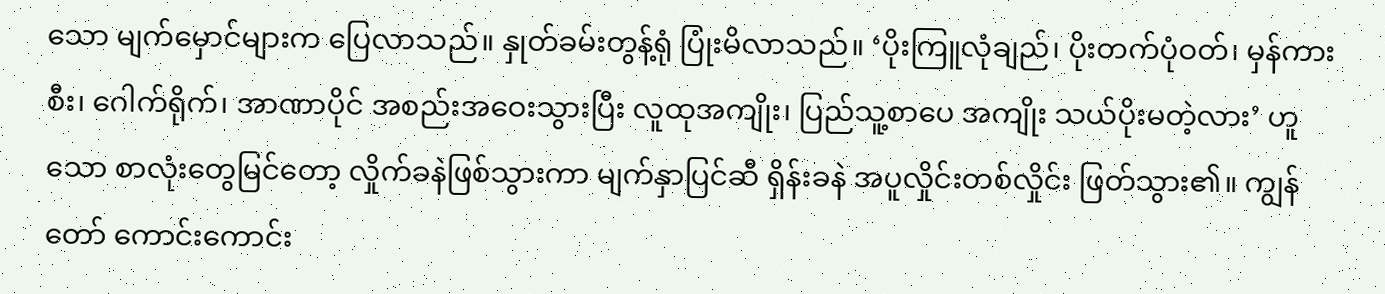သော မျက်မှောင်များက ပြေလာသည်။ နှုတ်ခမ်းတွန့်ရုံ ပြုံးမိလာသည်။ ‘ပိုးကြူလုံချည်၊ ပိုးတက်ပုံဝတ်၊ မှန်ကားစီး၊ ဂေါက်ရိုက်၊ အာဏာပိုင် အစည်းအဝေးသွားပြီး လူထုအကျိုး၊ ပြည်သူ့စာပေ အကျိုး သယ်ပိုးမတဲ့လား’ ဟူသော စာလုံးတွေမြင်တော့ လှိုက်ခနဲဖြစ်သွားကာ မျက်နှာပြင်ဆီ ရှိန်းခနဲ အပူလှိုင်းတစ်လှိုင်း ဖြတ်သွား၏။ ကျွန်တော် ကောင်းကောင်း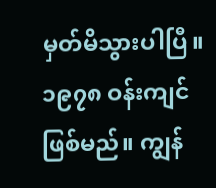မှတ်မိသွားပါပြီ။ ၁၉၇၈ ဝန်းကျင်ဖြစ်မည်။ ကျွန်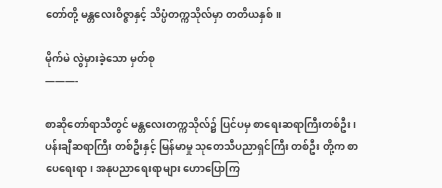တော်တို့ မန္တလေးဝိဇ္ဇာနှင့် သိပ္ပံတက္ကသိုလ်မှာ တတိယနှစ်။

မိုက်မဲ လွဲမှားခဲ့သော မှတ်စု
———-

စာဆိုတော်ရာသီတွင် မန္တလေးတက္ကသိုလ်၌ ပြင်ပမှ စာရေးဆရာကြီးတစ်ဦး၊ ပန်းချီဆရာကြီး တစ်ဦးနှင့် မြန်မာမှု သုတေသီပညာရှင်ကြီး တစ်ဦး တို့က စာပေရေးရာ၊ အနုပညာရေးရာများ ဟောပြောကြ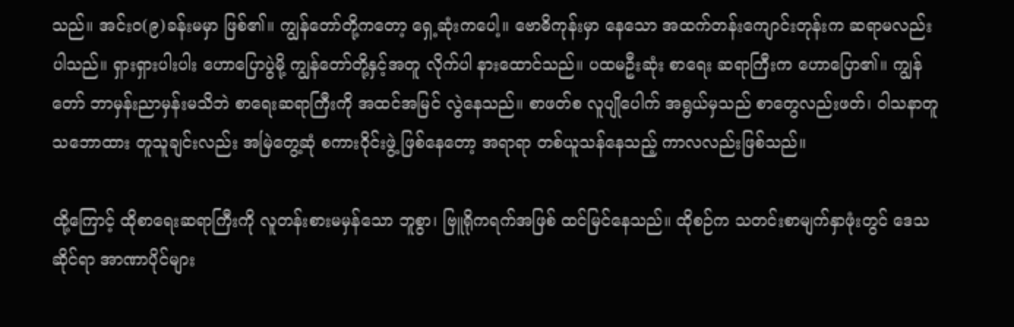သည်။ အင်းဝ(၉)ခန်းမမှာ ဖြစ်၏။ ကျွန်တော်တို့ကတော့ ရှေ့ဆုံးကပေါ့။ ဗောဓိကုန်းမှာ နေသော အထက်တန်းကျောင်းတုန်းက ဆရာမလည်း ပါသည်။ ရှားရှားပါးပါး ဟောပြောပွဲမို့ ကျွန်တော်တို့နှင့်အတူ လိုက်ပါ နားထောင်သည်။ ပထမဦးဆုံး စာရေး ဆရာကြီးက ဟောပြော၏။ ကျွန်တော် ဘာမှန်းညာမှန်းမသိဘဲ စာရေးဆရာကြီးကို အထင်အမြင် လွဲနေသည်။ စာဖတ်စ လူပျိုပေါက် အရွယ်မှသည် စာတွေလည်းဖတ်၊ ဝါသနာတူ သဘောထား တူသူချင်းလည်း အမြဲတွေ့ဆုံ စကားဝိုင်းဖွဲ့ ဖြစ်နေတော့ အရာရာ တစ်ယူသန်နေသည့် ကာလလည်းဖြစ်သည်။

ထို့ကြောင့် ထိုစာရေးဆရာကြီးကို လူတန်းစားမမှန်သော ဘူစွာ၊ ဗြူရိုကရက်အဖြစ် ထင်မြင်နေသည်။ ထိုစဉ်က သတင်းစာမျက်နှာဖုံးတွင် ဒေသဆိုင်ရာ အာဏာပိုင်များ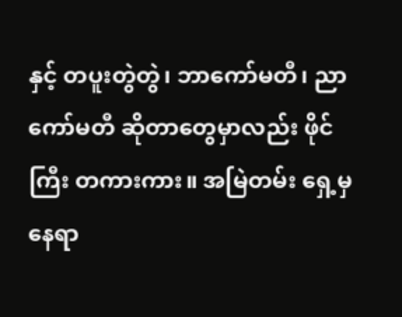နှင့် တပူးတွဲတွဲ၊ ဘာကော်မတီ၊ ညာကော်မတီ ဆိုတာတွေမှာလည်း ဖိုင်ကြီး တကားကား။ အမြဲတမ်း ရှေ့မှ နေရာ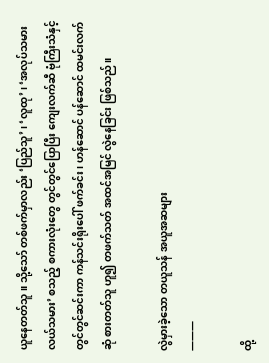ယူနေတတ်သူ။ သို့သော် တစ်ဖက်မှာလည်း ‘ပြည်သူ’၊ ‘လူထု’၊ ‘အလုပ်သမား လယ်သမား’ စသည့် စကားလုံးတွေ တွင်တွင်ပြောပြီး ကျေးလက်ဆီ ဗုံကြီးသံနှင့် တွင်တွင်ဆင်းကာ ကန်သင်းရိုးပေါ် ဖက်ခင်း၊ ဟန်ဆောင် ပန်ဆောင် ထမင်းလက်ဆုံ စားတတ်သူ ဟူ၍ တဖက်သတ် အထင်အမြင် လွဲနေခြင်း ဖြစ်သည်။

လွဲမှားခဲ့သော တယူသန် အယူအဆများ
———

ထို့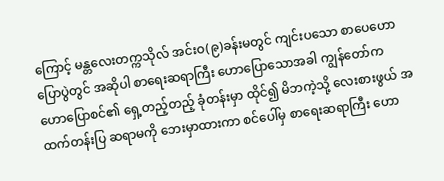ကြောင့် မန္တလေးတက္ကသိုလ် အင်းဝ(၉)ခန်းမတွင် ကျင်းပသော စာပေဟောပြောပွဲတွင် အဆိုပါ စာရေးဆရာကြီး ဟောပြောသောအခါ ကျွန်တော်က ဟောပြောစင်၏ ရှေ့တည့်တည့် ခုံတန်းမှာ ထိုင်၍ မိဘကဲ့သို့ လေးစားဖွယ် အထက်တန်းပြ ဆရာမကို ဘေးမှာထားကာ စင်ပေါ်မှ စာရေးဆရာကြီး ဟော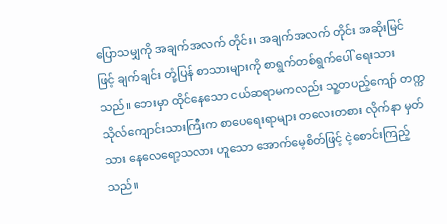ပြောသမျှကို အချက်အလက် တိုင်း၊ အချက်အလက် တိုင်း အဆိုးမြင်ဖြင့် ချက်ချင်း တုံ့ပြန် စာသားများကို စာရွက်တစ်ရွက်ပေါ် ရေးသားသည်။ ဘေးမှာ ထိုင်နေသော ငယ်ဆရာမကလည်း သူ့တပည့်ကျော် တက္ကသိုလ်ကျောင်းသားကြီးက စာပေရေးရာများ တလေးတစား လိုက်နာ မှတ်သား နေလေရော့သလား ဟူသော အောက်မေ့စိတ်ဖြင့် ငဲ့စောင်းကြည့်သည်။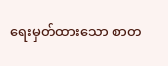ရေးမှတ်ထားသော စာတ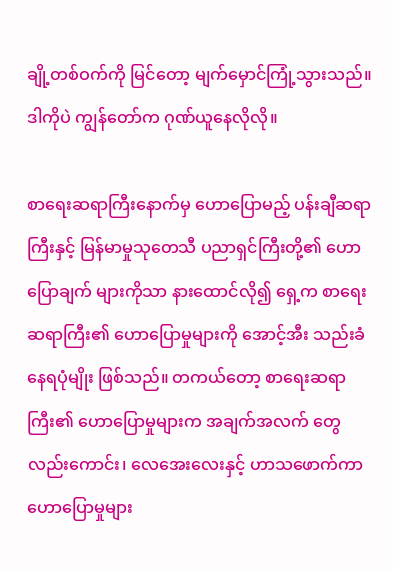ချို့တစ်ဝက်ကို မြင်တော့ မျက်မှောင်ကြုံ့သွားသည်။ ဒါကိုပဲ ကျွန်တော်က ဂုဏ်ယူနေလိုလို။

စာရေးဆရာကြီးနောက်မှ ဟောပြောမည့် ပန်းချီဆရာကြီးနှင့် မြန်မာမှုသုတေသီ ပညာရှင်ကြီးတို့၏ ဟောပြောချက် များကိုသာ နားထောင်လို၍ ရှေ့က စာရေးဆရာကြီး၏ ဟောပြောမှုများကို အောင့်အီး သည်းခံနေရပုံမျိုး ဖြစ်သည်။ တကယ်တော့ စာရေးဆရာကြီး၏ ဟောပြောမှုများက အချက်အလက် တွေလည်းကောင်း၊ လေအေးလေးနှင့် ဟာသဖောက်ကာ ဟောပြောမှုများ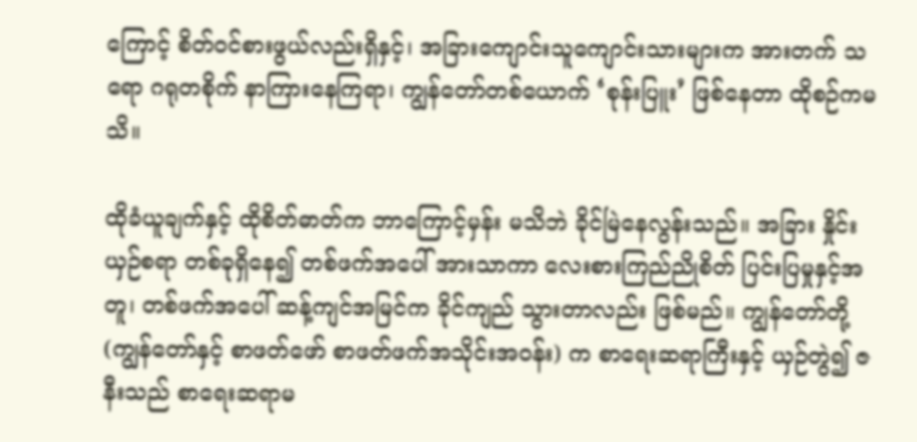ကြောင့် စိတ်ဝင်စားဖွယ်လည်းရှိနှင့်၊ အခြားကျောင်းသူကျောင်းသားများက အားတက် သရော ဂရုတစိုက် နာကြားနေကြရာ၊ ကျွန်တော်တစ်ယောက် ‘စုန်းပြူး’ ဖြစ်နေတာ ထိုစဉ်ကမသိ။

ထိုခံယူချက်နှင့် ထိုစိတ်ဓာတ်က ဘာကြောင့်မှန်း မသိဘဲ ခိုင်မြဲနေလွန်းသည်။ အခြား နှိုင်းယှဉ်စရာ တစ်ခုရှိနေ၍ တစ်ဖက်အပေါ် အားသာကာ လေးစားကြည်ညိုစိတ် ပြင်းပြမှုနှင့်အတူ၊ တစ်ဖက်အပေါ် ဆန့်ကျင်အမြင်က ခိုင်ကျည် သွားတာလည်း ဖြစ်မည်။ ကျွန်တော်တို့ (ကျွန်တော်နှင့် စာဖတ်ဖော် စာဖတ်ဖက်အသိုင်းအဝန်း) က စာရေးဆရာကြီးနှင့် ယှဉ်တွဲ၍ ဇနီးသည် စာရေးဆရာမ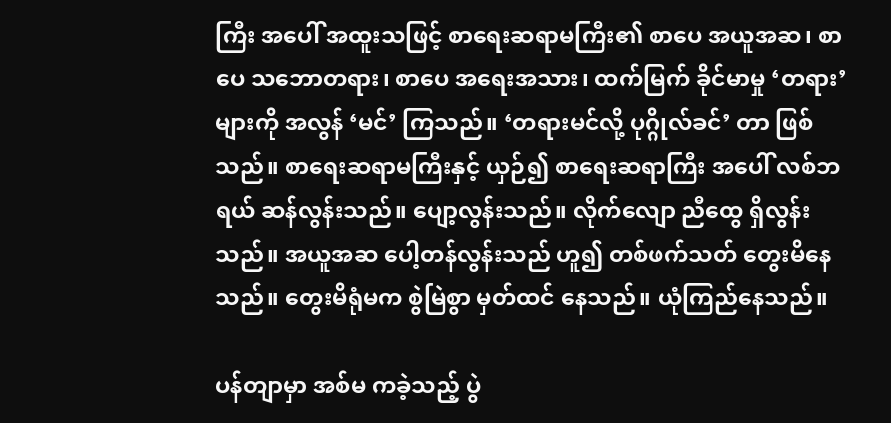ကြီး အပေါ် အထူးသဖြင့် စာရေးဆရာမကြီး၏ စာပေ အယူအဆ၊ စာပေ သဘောတရား၊ စာပေ အရေးအသား၊ ထက်မြက် ခိုင်မာမှု ‘တရား’ များကို အလွန် ‘မင်’ ကြသည်။ ‘တရားမင်လို့ ပုဂ္ဂိုလ်ခင်’ တာ ဖြစ်သည်။ စာရေးဆရာမကြီးနှင့် ယှဉ်၍ စာရေးဆရာကြီး အပေါ် လစ်ဘရယ် ဆန်လွန်းသည်။ ပျော့လွန်းသည်။ လိုက်လျော ညီထွေ ရှိလွန်းသည်။ အယူအဆ ပေါ့တန်လွန်းသည် ဟူ၍ တစ်ဖက်သတ် တွေးမိနေသည်။ တွေးမိရုံမက စွဲမြဲစွာ မှတ်ထင် နေသည်။ ယုံကြည်နေသည်။

ပန်တျာမှာ အစ်မ ကခဲ့သည့် ပွဲ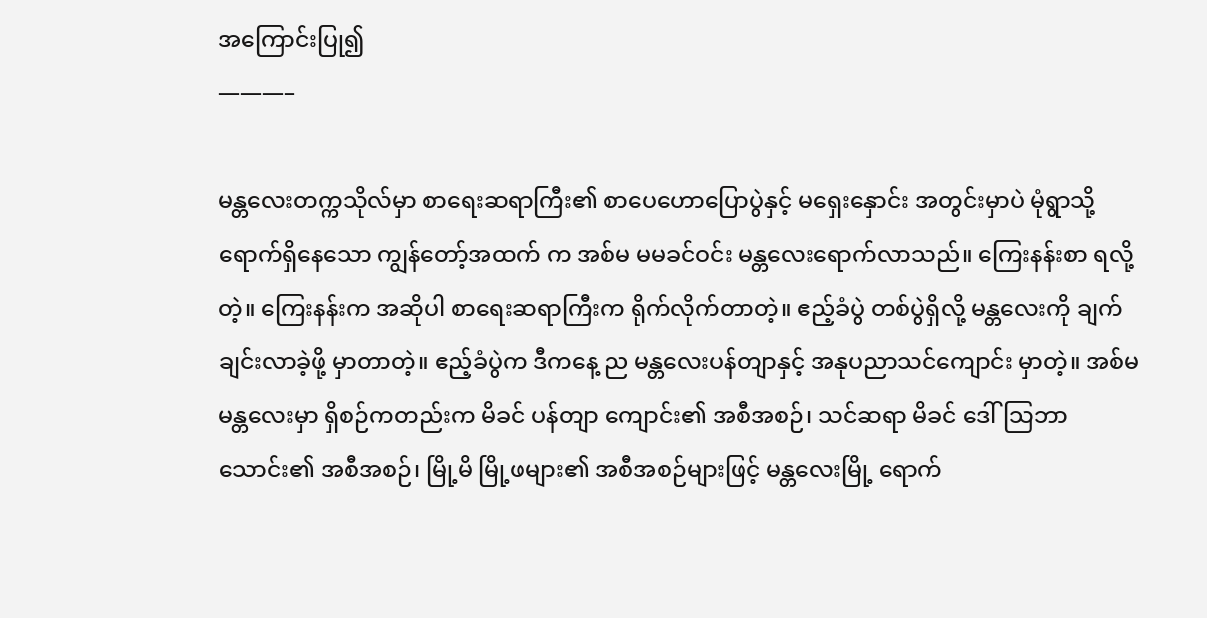အကြောင်းပြု၍
———–

မန္တလေးတက္ကသိုလ်မှာ စာရေးဆရာကြီး၏ စာပေဟောပြောပွဲနှင့် မရှေးနှောင်း အတွင်းမှာပဲ မုံရွာသို့ ရောက်ရှိနေသော ကျွန်တော့်အထက် က အစ်မ မမခင်ဝင်း မန္တလေးရောက်လာသည်။ ကြေးနန်းစာ ရလို့တဲ့။ ကြေးနန်းက အဆိုပါ စာရေးဆရာကြီးက ရိုက်လိုက်တာတဲ့။ ဧည့်ခံပွဲ တစ်ပွဲရှိလို့ မန္တလေးကို ချက်ချင်းလာခဲ့ဖို့ မှာတာတဲ့။ ဧည့်ခံပွဲက ဒီကနေ့ ည မန္တလေးပန်တျာနှင့် အနုပညာသင်ကျောင်း မှာတဲ့။ အစ်မ မန္တလေးမှာ ရှိစဉ်ကတည်းက မိခင် ပန်တျာ ကျောင်း၏ အစီအစဉ်၊ သင်ဆရာ မိခင် ဒေါ်သြဘာသောင်း၏ အစီအစဉ်၊ မြို့မိ မြို့ဖများ၏ အစီအစဉ်များဖြင့် မန္တလေးမြို့ ရောက်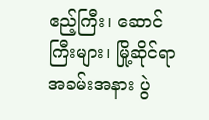ဧည့်ကြီး၊ ဆောင်ကြီးများ၊ မြို့ဆိုင်ရာ အခမ်းအနား ပွဲ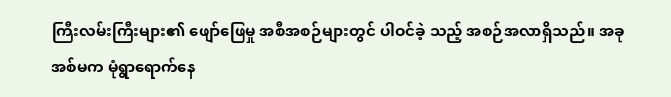ကြီးလမ်းကြီးများ၏ ဖျော်ဖြေမှု အစီအစဉ်များတွင် ပါဝင်ခဲ့ သည့် အစဉ်အလာရှိသည်။ အခု အစ်မက မုံရွာရောက်နေ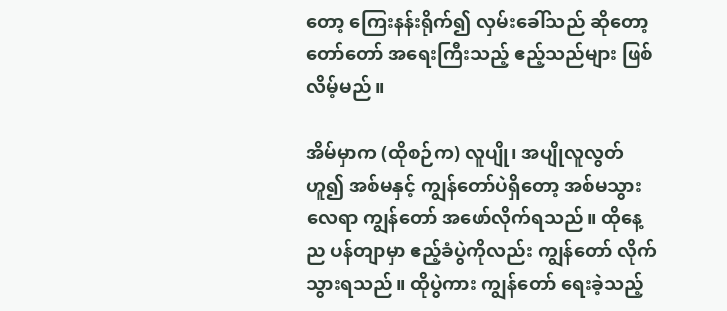တော့ ကြေးနန်းရိုက်၍ လှမ်းခေါ်သည် ဆိုတော့ တော်တော် အရေးကြီးသည့် ဧည့်သည်များ ဖြစ်လိမ့်မည်။

အိမ်မှာက (ထိုစဉ်က) လူပျို၊ အပျိုလူလွတ်ဟူ၍ အစ်မနှင့် ကျွန်တော်ပဲရှိတော့ အစ်မသွားလေရာ ကျွန်တော် အဖော်လိုက်ရသည်။ ထိုနေ့ည ပန်တျာမှာ ဧည့်ခံပွဲကိုလည်း ကျွန်တော် လိုက်သွားရသည်။ ထိုပွဲကား ကျွန်တော် ရေးခဲ့သည့်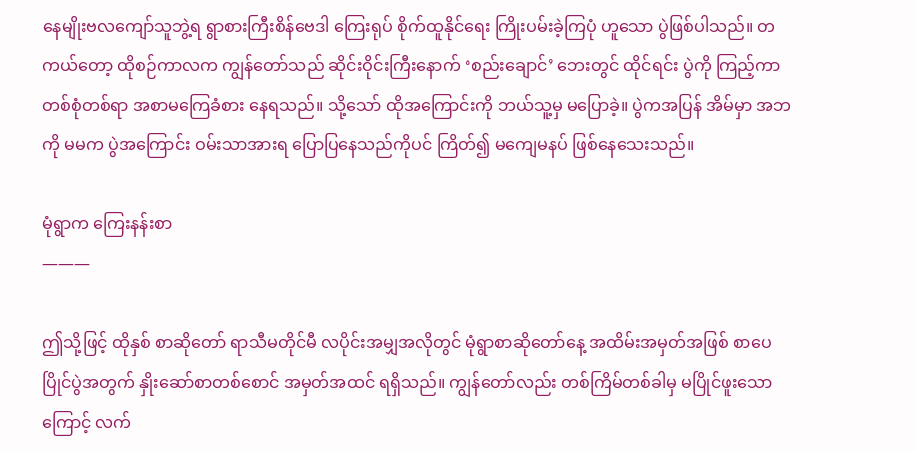နေမျိုးဗလကျော်သူဘွဲ့ရ ရွာစားကြီးစိန်ဗေဒါ ကြေးရုပ် စိုက်ထူနိုင်ရေး ကြိုးပမ်းခဲ့ကြပုံ ဟူသော ပွဲဖြစ်ပါသည်။ တကယ်တော့ ထိုစဉ်ကာလက ကျွန်တော်သည် ဆိုင်းဝိုင်းကြီးနောက် ‘စည်းချောင်’ ဘေးတွင် ထိုင်ရင်း ပွဲကို ကြည့်ကာ တစ်စုံတစ်ရာ အစာမကြေခံစား နေရသည်။ သို့သော် ထိုအကြောင်းကို ဘယ်သူ့မှ မပြောခဲ့။ ပွဲကအပြန် အိမ်မှာ အဘကို မမက ပွဲအကြောင်း ဝမ်းသာအားရ ပြောပြနေသည်ကိုပင် ကြိတ်၍ မကျေမနပ် ဖြစ်နေသေးသည်။

မုံရွာက ကြေးနန်းစာ
———

ဤသို့ဖြင့် ထိုနှစ် စာဆိုတော် ရာသီမတိုင်မီ လပိုင်းအမျှအလိုတွင် မုံရွာစာဆိုတော်နေ့ အထိမ်းအမှတ်အဖြစ် စာပေပြိုင်ပွဲအတွက် နှိုးဆော်စာတစ်စောင် အမှတ်အထင် ရရှိသည်။ ကျွန်တော်လည်း တစ်ကြိမ်တစ်ခါမှ မပြိုင်ဖူးသောကြောင့် လက်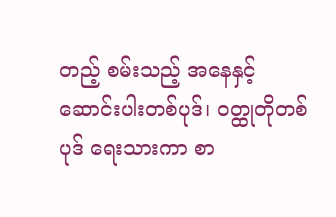တည့် စမ်းသည့် အနေနှင့် ဆောင်းပါးတစ်ပုဒ်၊ ဝတ္ထုတိုတစ်ပုဒ် ရေးသားကာ စာ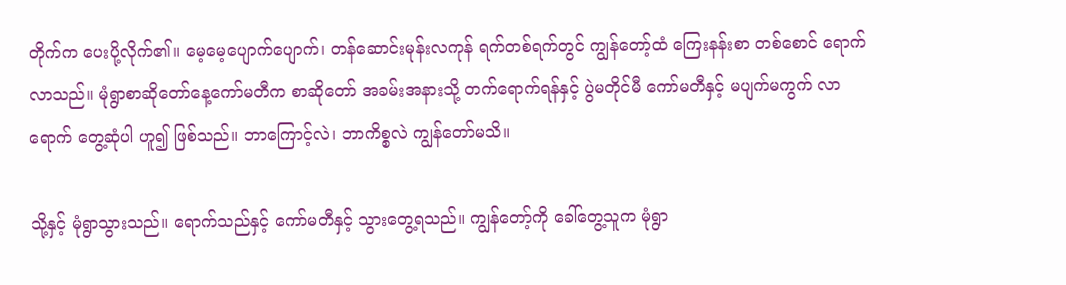တိုက်က ပေးပို့လိုက်၏။ မေ့မေ့ပျောက်ပျောက်၊ တန်ဆောင်းမုန်းလကုန် ရက်တစ်ရက်တွင် ကျွန်တော့်ထံ ကြေးနန်းစာ တစ်စောင် ရောက်လာသည်။ မုံရွာစာဆိုတော်နေ့ကော်မတီက စာဆိုတော် အခမ်းအနားသို့ တက်ရောက်ရန်နှင့် ပွဲမတိုင်မီ ကော်မတီနှင့် မပျက်မကွက် လာရောက် တွေ့ဆုံပါ ဟူ၍ ဖြစ်သည်။ ဘာကြောင့်လဲ၊ ဘာကိစ္စလဲ ကျွန်တော်မသိ။

သို့နှင့် မုံရွာသွားသည်။ ရောက်သည်နှင့် ကော်မတီနှင့် သွားတွေ့ရသည်။ ကျွန်တော့်ကို ခေါ်တွေ့သူက မုံရွာ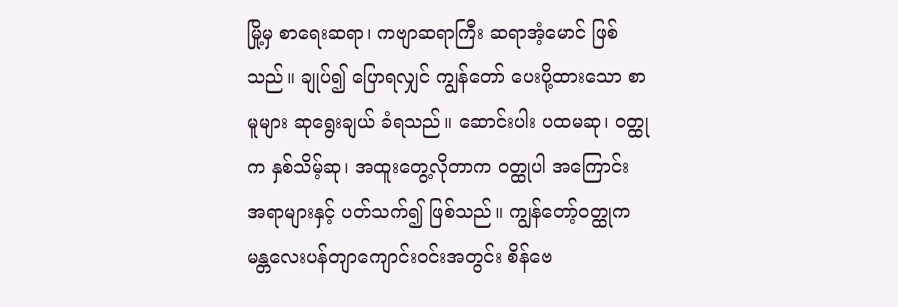မြို့မှ စာရေးဆရာ၊ ကဗျာဆရာကြီး ဆရာအံ့မောင် ဖြစ်သည်။ ချုပ်၍ ပြောရလျှင် ကျွန်တော် ပေးပို့ထားသော စာမူများ ဆုရွေးချယ် ခံရသည်။ ဆောင်းပါး ပထမဆု၊ ဝတ္ထုက နှစ်သိမ့်ဆု၊ အထူးတွေ့လိုတာက ဝတ္ထုပါ အကြောင်း အရာများနှင့် ပတ်သက်၍ ဖြစ်သည်။ ကျွန်တော့်ဝတ္ထုက မန္တလေးပန်တျာကျောင်းဝင်းအတွင်း စိန်ဗေ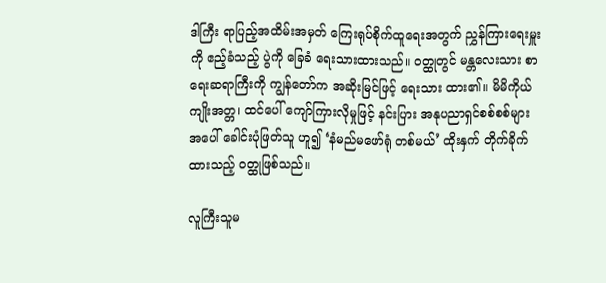ဒါကြီး ရာပြည့်အထိမ်းအမှတ် ကြေးရုပ်စိုက်ထူရေးအတွက် ညွှန်ကြားရေးမှူးကို ဧည့်ခံသည့် ပွဲကို ခြေခံ ရေးသားထားသည်။ ဝတ္ထုတွင် မန္တလေးသား စာရေးဆရာကြီးကို ကျွန်တော်က အဆိုးမြင်ဖြင့် ရေးသား ထား၏။ မိမိကိုယ်ကျိုးအတ္တ၊ ထင်ပေါ် ကျော်ကြားလိုမှုဖြင့် နင်းပြား အနုပညာရှင်စစ်စစ်များ အပေါ် ခေါင်းပုံဖြတ်သူ ဟူ၍ ‘နံမည်မဖော်ရုံ တစ်မယ်’ ထိုးနှက် တိုက်ခိုက်ထားသည့် ဝတ္ထုဖြစ်သည်။

လူကြီးသူမ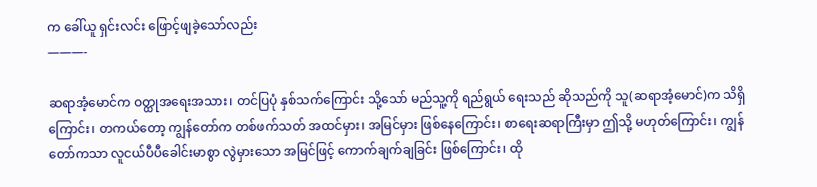က ခေါ်ယူ ရှင်းလင်း ဖြောင့်ဖျခဲ့သော်လည်း
———-

ဆရာအံ့မောင်က ဝတ္ထုအရေးအသား၊ တင်ပြပုံ နှစ်သက်ကြောင်း သို့သော် မည်သူ့ကို ရည်ရွယ် ရေးသည် ဆိုသည်ကို သူ(ဆရာအံ့မောင်)က သိရှိကြောင်း၊ တကယ်တော့ ကျွန်တော်က တစ်ဖက်သတ် အထင်မှား၊ အမြင်မှား ဖြစ်နေကြောင်း၊ စာရေးဆရာကြီးမှာ ဤသို့ မဟုတ်ကြောင်း၊ ကျွန်တော်ကသာ လူငယ်ပီပီခေါင်းမာစွာ လွဲမှားသော အမြင်ဖြင့် ကောက်ချက်ချခြင်း ဖြစ်ကြောင်း၊ ထို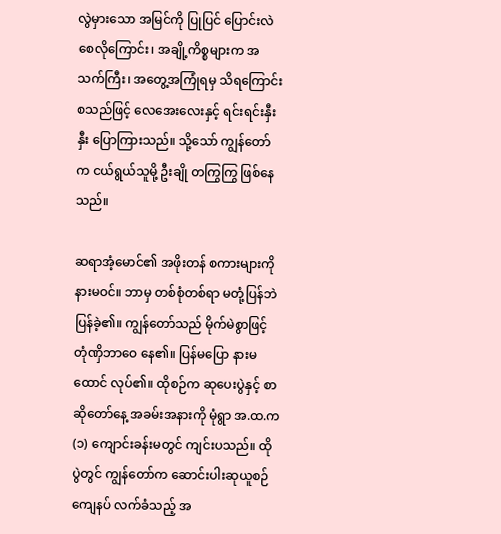လွဲမှားသော အမြင်ကို ပြုပြင် ပြောင်းလဲစေလိုကြောင်း၊ အချို့ကိစ္စများက အသက်ကြီး၊ အတွေ့အကြုံရမှ သိရကြောင်း စသည်ဖြင့် လေအေးလေးနှင့် ရင်းရင်းနှီးနှီး ပြောကြားသည်။ သို့သော် ကျွန်တော်က ငယ်ရွယ်သူမို့ ဦးချို တကြွကြွ ဖြစ်နေသည်။

ဆရာအံ့မောင်၏ အဖိုးတန် စကားများကို နားမဝင်။ ဘာမှ တစ်စုံတစ်ရာ မတုံ့ပြန်ဘဲ ပြန်ခဲ့၏။ ကျွန်တော်သည် မိုက်မဲစွာဖြင့် တုံဏှိဘာဝေ နေ၏။ ပြန်မပြော နားမထောင် လုပ်၏။ ထိုစဉ်က ဆုပေးပွဲနှင့် စာဆိုတော်နေ့ အခမ်းအနားကို မုံရွာ အ.ထ.က (၁) ကျောင်းခန်းမတွင် ကျင်းပသည်။ ထိုပွဲတွင် ကျွန်တော်က ဆောင်းပါးဆုယူစဉ် ကျေနပ် လက်ခံသည့် အ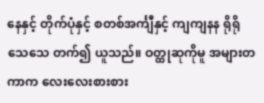နေနှင့် တိုက်ပုံနှင့် စတစ်အင်္ကျီနှင့် ကျကျနန ရိုရိုသေသေ တက်၍ ယူသည်။ ဝတ္ထုဆုကိုမူ အများတကာက လေးလေးစားစား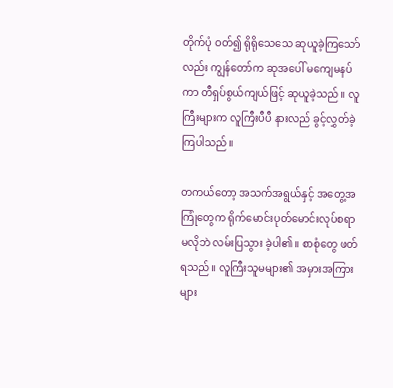တိုက်ပုံ ဝတ်၍ ရိုရိုသေသေ ဆုယူခဲ့ကြသော်လည်း ကျွန်တော်က ဆုအပေါ် မကျေမနပ်ကာ တီရှပ်စွယ်ကျယ်ဖြင့် ဆုယူခဲ့သည်။ လူကြီးများက လူကြီးပီပီ နားလည် ခွင့်လွှတ်ခဲ့ကြပါသည်။

တကယ်တော့ အသက်အရွယ်နှင့် အတွေ့အကြုံတွေက ရိုက်မောင်းပုတ်မောင်းလုပ်စရာမလိုဘဲ လမ်းပြသွား ခဲ့ပါ၏။ စာစုံတွေ ဖတ်ရသည်။ လူကြီးသူမများ၏ အမှားအကြားများ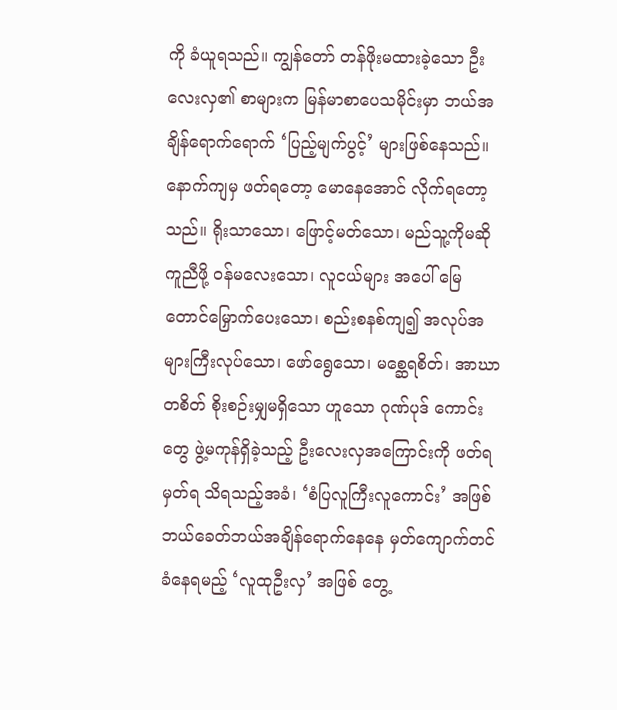ကို ခံယူရသည်။ ကျွန်တော် တန်ဖိုးမထားခဲ့သော ဦးလေးလှ၏ စာများက မြန်မာစာပေသမိုင်းမှာ ဘယ်အချိန်ရောက်ရောက် ‘ပြည့်မျက်ပွင့်’ များဖြစ်နေသည်။ နောက်ကျမှ ဖတ်ရတော့ မောနေအောင် လိုက်ရတော့သည်။ ရိုးသာသော၊ ဖြောင့်မတ်သော၊ မည်သူ့ကိုမဆို ကူညီဖို့ ဝန်မလေးသော၊ လူငယ်များ အပေါ် မြေတောင်မြှောက်ပေးသော၊ စည်းစနစ်ကျ၍ အလုပ်အများကြီးလုပ်သော၊ ဖော်ရွေသော၊ မစ္ဆေရစိတ်၊ အာဃာတစိတ် စိုးစဉ်းမျှမရှိသော ဟူသော ဂုဏ်ပုဒ် ကောင်းတွေ ဖွဲ့မကုန်ရှိခဲ့သည့် ဦးလေးလှအကြောင်းကို ဖတ်ရ မှတ်ရ သိရသည့်အခံ၊ ‘စံပြလူကြီးလူကောင်း’ အဖြစ် ဘယ်ခေတ်ဘယ်အချိန်ရောက်နေနေ မှတ်ကျောက်တင် ခံနေရမည့် ‘လူထုဦးလှ’ အဖြစ် တွေ့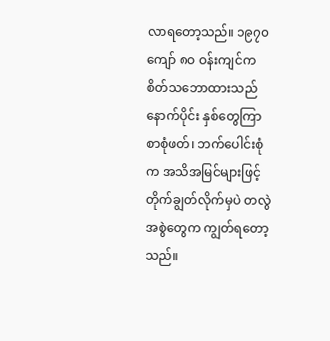လာရတော့သည်။ ၁၉၇၀ကျော် ၈ဝ ဝန်းကျင်က စိတ်သဘောထားသည် နောက်ပိုင်း နှစ်တွေကြာ စာစုံဖတ်၊ ဘက်ပေါင်းစုံက အသိအမြင်များဖြင့် တိုက်ချွတ်လိုက်မှပဲ တလွဲအစွဲတွေက ကျွတ်ရတော့သည်။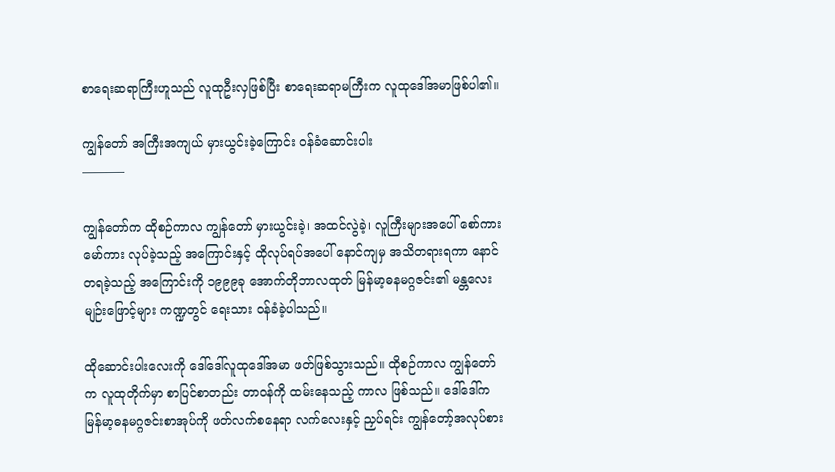စာရေးဆရာကြီးဟူသည် လူထုဦးလှဖြစ်ပြီး စာရေးဆရာမကြီးက လူထုဒေါ်အမာဖြစ်ပါ၏။

ကျွန်တော် အကြီးအကျယ် မှားယွင်းခဲ့ကြောင်း ဝန်ခံဆောင်းပါး
———–

ကျွန်တော်က ထိုစဉ်ကာလ ကျွန်တော် မှားယွင်းခဲ့၊ အထင်လွဲခဲ့၊ လူကြီးများအပေါ် စော်ကားမော်ကား လုပ်ခဲ့သည့် အကြောင်းနှင့် ထိုလုပ်ရပ်အပေါ် နောင်ကျမှ အသိတရားရကာ နောင်တရခဲ့သည့် အကြောင်းကို ၁၉၉၉ခု အောက်တိုဘာလထုတ် မြန်မာ့ဓနမဂ္ဂဇင်း၏ မန္တလေးမျဉ်းဖြောင့်များ ကဏ္ဍတွင် ရေးသား ဝန်ခံခဲ့ပါသည်။

ထိုဆောင်းပါးလေးကို ဒေါ်ဒေါ်လူထုဒေါ်အမာ ဖတ်ဖြစ်သွားသည်။ ထိုစဉ်ကာလ ကျွန်တော်က လူထုတိုက်မှာ စာပြင်စာတည်း တာဝန်ကို ထမ်းနေသည့် ကာလ ဖြစ်သည်။ ဒေါ်ဒေါ်က မြန်မာ့ဓနမဂ္ဂဇင်းစာအုပ်ကို ဖတ်လက်စနေရာ လက်လေးနှင့် ညှပ်ရင်း ကျွန်တော့်အလုပ်စား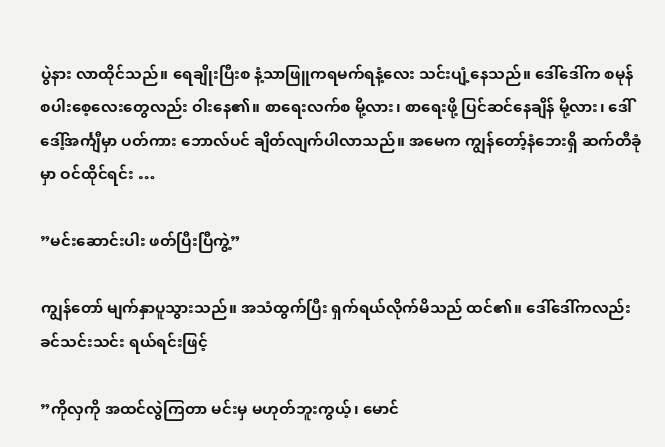ပွဲနား လာထိုင်သည်။ ရေချိုးပြီးစ နံ့သာဖြူကရမက်ရနံ့လေး သင်းပျံ့နေသည်။ ဒေါ်ဒေါ်က စမုန်စပါးစေ့လေးတွေလည်း ဝါးနေ၏။ စာရေးလက်စ မို့လား၊ စာရေးဖို့ ပြင်ဆင်နေချိန် မို့လား၊ ဒေါ်ဒေါ့်အင်္ကျီမှာ ပတ်ကား ဘောလ်ပင် ချိတ်လျက်ပါလာသည်။ အမေက ကျွန်တော့်နံဘေးရှိ ဆက်တီခုံမှာ ဝင်ထိုင်ရင်း …

”မင်းဆောင်းပါး ဖတ်ပြီးပြီကွဲ့”

ကျွန်တော် မျက်နှာပူသွားသည်။ အသံထွက်ပြီး ရှက်ရယ်လိုက်မိသည် ထင်၏။ ဒေါ်ဒေါ်ကလည်း ခင်သင်းသင်း ရယ်ရင်းဖြင့်

”ကိုလှကို အထင်လွဲကြတာ မင်းမှ မဟုတ်ဘူးကွယ့်၊ မောင်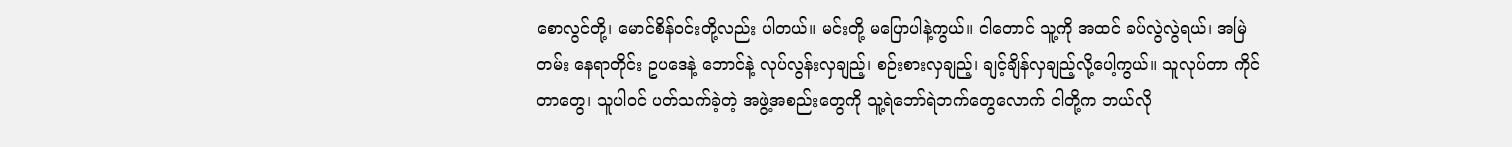စောလွင်တို့၊ မောင်စိန်ဝင်းတို့လည်း ပါတယ်။ မင်းတို့ မပြောပါနဲ့ကွယ်။ ငါတောင် သူ့ကို အထင် ခပ်လွဲလွဲရယ်၊ အမြဲတမ်း နေရာတိုင်း ဥပဒေနဲ့ ဘောင်နဲ့ လုပ်လွန်းလှချည့်၊ စဉ်းစားလှချည့်၊ ချင့်ချိန်လှချည့်လို့ပေါ့ကွယ်။ သူလုပ်တာ ကိုင်တာတွေ၊ သူပါဝင် ပတ်သက်ခဲ့တဲ့ အဖွဲ့အစည်းတွေကို သူ့ရဲဘော်ရဲဘက်တွေလောက် ငါတို့က ဘယ်လို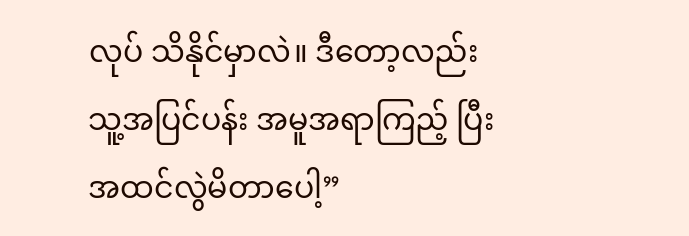လုပ် သိနိုင်မှာလဲ။ ဒီတော့လည်း သူ့အပြင်ပန်း အမူအရာကြည့် ပြီး အထင်လွဲမိတာပေါ့”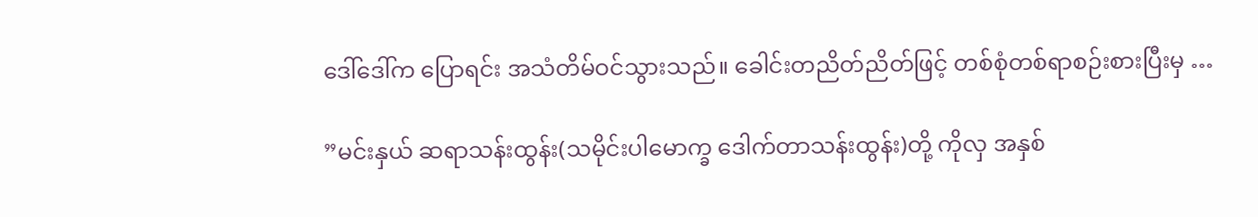ဒေါ်ဒေါ်က ပြောရင်း အသံတိမ်ဝင်သွားသည်။ ခေါင်းတညိတ်ညိတ်ဖြင့် တစ်စုံတစ်ရာစဉ်းစားပြီးမှ …

”မင်းနှယ် ဆရာသန်းထွန်း(သမိုင်းပါမောက္ခ ဒေါက်တာသန်းထွန်း)တို့ ကိုလှ အနှစ်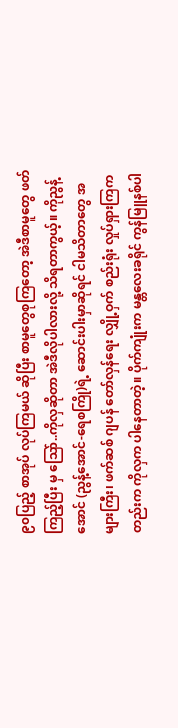၉၀ပြည့် စာအုပ် လုပ်ကြမယ် ဆိုပြီး စာမူတွေစုကြတော့ အဲဒီစာမူတွေ ဖတ်ကြည့်ပြီး မှ သြော်..ကိုလှဆိုတာ အဲဒီလိုပါလားလို့ သိရတာကွယ့်။ ကိုညွန့်အောင် (ညွန့်အောင်-ရေစကြို)ရဲ့ ဆောင်းပါးမှာဆိုရင် ငါမသိတာတွေ အများကြီး၊ ဖက်ဆစ် ဂျပန် တော်လှန်ရေး လျှို့ဝှက် စည်းရုံး လှုပ်ရှားကြကတည်းက ကိုလှက ပါနေတာတဲ့။ ပိုက်ကျုံးက မန္တလေးခရိုင် ကွန်မြူနစ်ပါ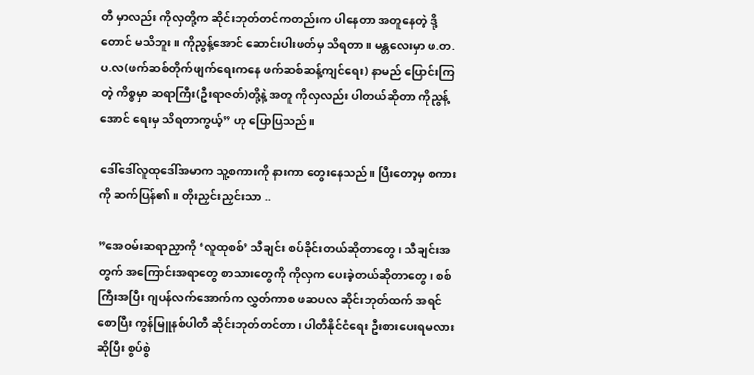တီ မှာလည်း ကိုလှတို့က ဆိုင်းဘုတ်တင်ကတည်းက ပါနေတာ အတူနေတဲ့ ဒို့တောင် မသိဘူး။ ကိုညွန့်အောင် ဆောင်းပါးဖတ်မှ သိရတာ။ မန္တလေးမှာ ဖ.တ.ပ.လ(ဖက်ဆစ်တိုက်ဖျက်ရေးကနေ ဖက်ဆစ်ဆန့်ကျင်ရေး) နာမည် ပြောင်းကြတဲ့ ကိစ္စမှာ ဆရာကြီး(ဦးရာဇတ်)တို့နဲ့ အတူ ကိုလှလည်း ပါတယ်ဆိုတာ ကိုညွန့်အောင် ရေးမှ သိရတာကွယ့်” ဟု ပြောပြသည်။

ဒေါ်ဒေါ်လူထုဒေါ်အမာက သူ့စကားကို နားကာ တွေးနေသည်။ ပြီးတော့မှ စကားကို ဆက်ပြန်၏။ တိုးညှင်းညှင်းသာ ..

”အေဝမ်းဆရာညှာကို ‘လူထုစစ်’ သီချင်း စပ်ခိုင်းတယ်ဆိုတာတွေ၊ သီချင်းအတွက် အကြောင်းအရာတွေ စာသားတွေကို ကိုလှက ပေးခဲ့တယ်ဆိုတာတွေ၊ စစ်ကြီးအပြီး ဂျပန်လက်အောက်က လွှတ်ကာစ ဖဆပလ ဆိုင်းဘုတ်ထက် အရင်စောပြီး ကွန်မြူနစ်ပါတီ ဆိုင်းဘုတ်တင်တာ၊ ပါတီနိုင်ငံရေး ဦးစားပေးရမလားဆိုပြီး စွပ်စွဲ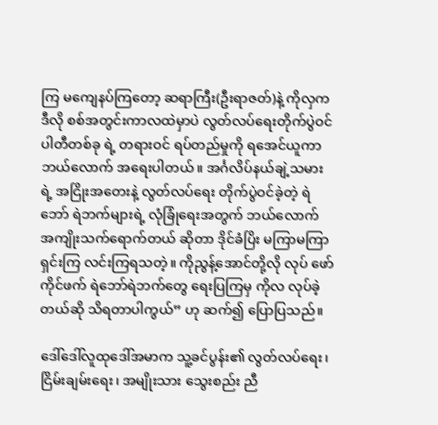ကြ မကျေနပ်ကြတော့ ဆရာကြီး(ဦးရာဇတ်)နဲ့ ကိုလှက ဒီလို စစ်အတွင်းကာလထဲမှာပဲ လွတ်လပ်ရေးတိုက်ပွဲဝင် ပါတီတစ်ခု ရဲ့ တရားဝင် ရပ်တည်မှုကို ရအေင်ယူကာ ဘယ်လောက် အရေးပါတယ်။ အင်္ဂလိပ်နယ်ချဲ့သမားရဲ့ အငြိုးအတေးနဲ့ လွတ်လပ်ရေး တိုက်ပွဲဝင်ခဲ့တဲ့ ရဲဘော် ရဲဘက်များရဲ့ လုံခြုံရေးအတွက် ဘယ်လောက် အကျိုးသက်ရောက်တယ် ဆိုတာ ဒိုင်ခံပြိး မကြာမကြာ ရှင်းကြ လင်းကြရသတဲ့။ ကိုညွန့်အောင်တို့လို လုပ် ဖော်ကိုင်ဖက် ရဲဘော်ရဲဘက်တွေ ရေးပြကြမှ ကိုလ လုပ်ခဲ့တယ်ဆို သိရတာပါကွယ်” ဟု ဆက်၍ ပြောပြသည်။

ဒေါ်ဒေါ်လူထုဒေါ်အမာက သူ့ခင်ပွန်း၏ လွတ်လပ်ရေး၊ ငြိမ်းချမ်းရေး၊ အမျိုးသား သွေးစည်း ညီ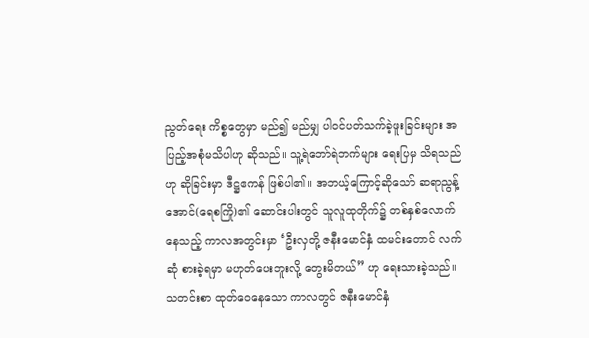ညွတ်ရေး ကိစ္စတွေမှာ မည်၍ မည်မျှ ပါဝင်ပတ်သက်ခဲ့ဖူးခြင်းများ အပြည့်အစုံမသိပါဟု ဆိုသည်။ သူ့ရဲဘော်ရဲဘက်များ ရေးပြမှ သိရသည်ဟု ဆိုခြင်းမှာ ဒီဋ္ဌဧကန် ဖြစ်ပါ၏။ အဘယ့်ကြောင့်ဆိုသော် ဆရာညွန့်အောင်(ရေစကြို)၏ ဆောင်းပါးတွင် သူလူထုတိုက်၌ တစ်နှစ်လောက်နေသည့် ကာလအတွင်းမှာ ‘ဦးလှတို့ ဇနီးမောင်နှံ ထမင်းတောင် လက်ဆုံ စားခဲ့ရမှာ မဟုတ်ပေးဘူးလို့ တွေးမိတယ်” ဟု ရေးသားခဲ့သည်။ သတင်းစာ ထုတ်ဝေနေသော ကာလတွင် ဇနီးမောင်နှံ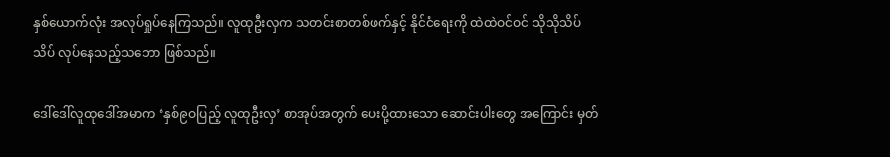နှစ်ယောက်လုံး အလုပ်ရှုပ်နေကြသည်။ လူထုဦးလှက သတင်းစာတစ်ဖက်နှင့် နိုင်ငံရေးကို ထဲထဲဝင်ဝင် သိုသိုသိပ်သိပ် လုပ်နေသည့်သဘော ဖြစ်သည်။

ဒေါ်ဒေါ်လူထုဒေါ်အမာက ‘နှစ်၉ဝပြည့် လူထုဦးလှ’ စာအုပ်အတွက် ပေးပို့ထားသော ဆောင်းပါးတွေ အကြောင်း မှတ်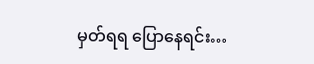မှတ်ရရ ပြောနေရင်း…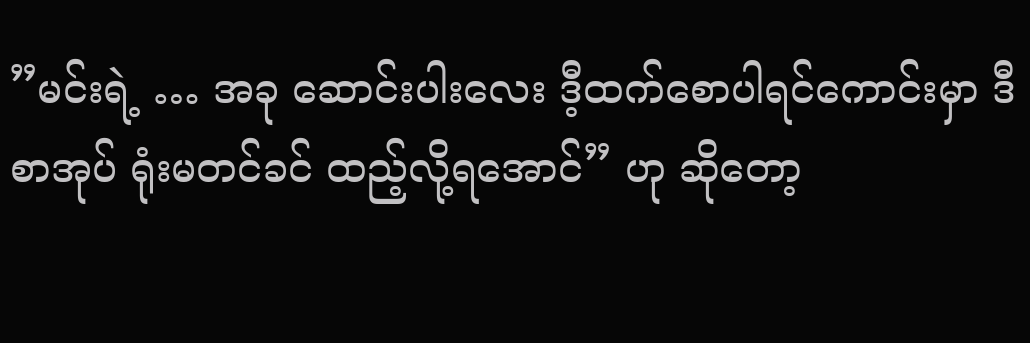”မင်းရဲ့ … အခု ဆောင်းပါးလေး ဒီ့ထက်စောပါရင်ကောင်းမှာ ဒီစာအုပ် ရုံးမတင်ခင် ထည့်လို့ရအောင်” ဟု ဆိုတော့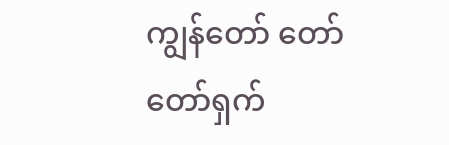ကျွန်တော် တော်တော်ရှက်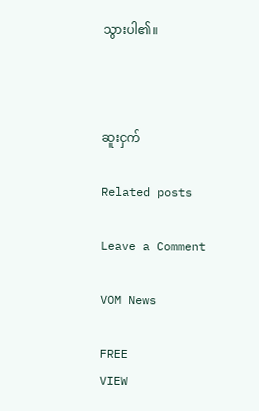သွားပါ၏။



ဆူးငှက်

Related posts

Leave a Comment

VOM News

FREE
VIEW